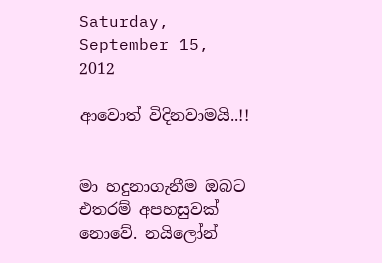Saturday, September 15, 2012

ආවොත් විදිනවාමයි..!!


මා හදුනාගැනීම ඔබට එතරම් අපහසුවක් නොවේ. නයිලෝන්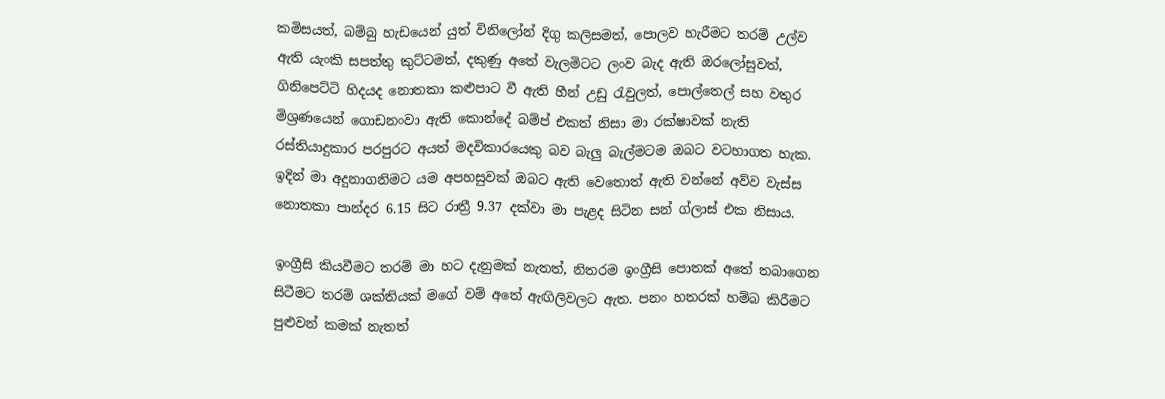කමිසයත්, බම්බු හැඩයෙන් යුත් විනිලෝන් දිගු කලිසමත්, පොලව හැරීමට තරම් උල්ව ඇති යැංකි සපත්තු කුට්ටමත්, දකුණු අතේ වැලමිටට ලංව බැද ඇති ඔරලෝසුවත්, ගිනිපෙට්ටි හිදයද නොතකා කළුපාට වී ඇති හීන් උඩු රැවුලත්, පොල්තෙල් සහ වතුර මිශ්‍රණයෙන් ගොඩනංවා ඇති කොන්දේ බම්ප් එකත් නිසා මා රක්ෂාවක් නැති රස්තියාදුකාර පරපුරට අයත් මදවිකාරයෙකු බව බැලු බැල්මටම ඔබට වටහාගත හැක. ඉදින් මා අදුනාගනිමට යම අපහසුවක් ඔබට ඇති වෙතොත් ඇති වන්නේ අව්ව වැස්ස නොතකා පාන්දර 6.15 සිට රාත්‍රී 9.37 දක්වා මා පැළද සිටින සන් ග්ලාස් එක නිසාය.

ඉංග්‍රීසි කියවීමට තරම් මා හට දැනුමක් නැතත්, නිතරම ඉංග්‍රීසි පොතක් අතේ තබාගෙන සිටීමට තරම් ශක්තියක් මගේ වම් අතේ ඇඟිලිවලට ඇත. පනං හතරක් හම්බ කිරීමට පුළුවන් කමක් නැතත්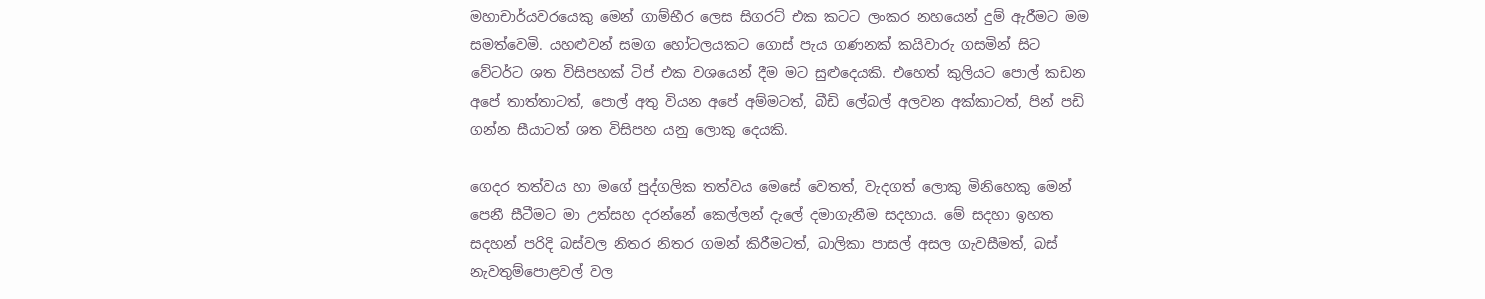මහාචාර්යවරයෙකු මෙන් ගාම්භීර ලෙස සිගරට් එක කටට ලංකර නහයෙන් දුම් ඇරීමට මම සමත්වෙමි. යහළුවන් සමග හෝටලයකට ගොස් පැය ගණනක් කයිවාරු ගසමින් සිට වේටර්ට ශත විසිපහක් ටිප් එක වශයෙන් දීම මට සුළුදෙයකි. එහෙත් කුලියට පොල් කඩන අපේ තාත්තාටත්, පොල් අතු වියන අපේ අම්මටත්, බීඩි ලේබල් අලවන අක්කාටත්, පින් පඩි ගන්න සීයාටත් ශත විසිපහ යනු ලොකු දෙයකි.

ගෙදර තත්වය හා මගේ පුද්ගලික තත්වය මෙසේ වෙතත්, වැදගත් ලොකු මිනිහෙකු මෙන් පෙනී සීටීමට මා උත්සහ දරන්නේ කෙල්ලන් දැලේ දමාගැනීම සදහාය. මේ සදහා ඉහත සදහන් පරිදි බස්වල නිතර නිතර ගමන් කිරීමටත්, බාලිකා පාසල් අසල ගැවසීමත්, බස් නැවතුම්පොළවල් වල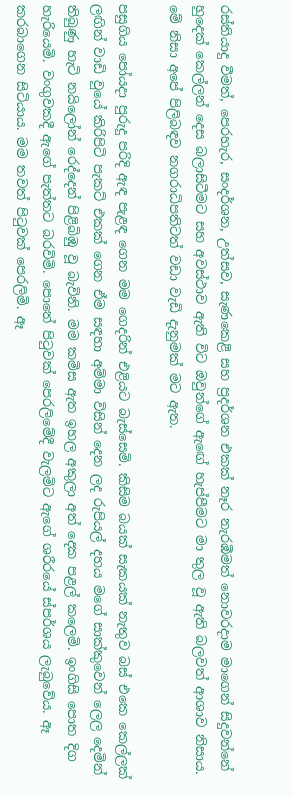රස්තියාදු වීමත්, පෙරහැර, සංදර්ශන, උත්සව, සැණකෙළි සහ ප්‍රදර්ශන එකක් නෑර නැරඹීමත් නොවරදාම මාගෙන් සිදුවන්නේ හුදෙක් කෙල්ලන් දෙස බලාසිටීමට සහ අවස්ථාව ඇති විට ඔවුන්ගේ ඇඟේ හැප්පීමට මා තුල වූ ඇති බලවත් ආශාව නිසාය. මේ නිසා අපේ පිලිබඳව නගරාධිපතිටත් වඩා වැඩි දැනුමක් මට ඇත.

පසුගිය පෝයදා පුරුදු පරිදි ඇඳ පැළඳ ගෙන මම ගෙදරින් එළියට බැස්සෙමි. කිසිම බයක් සැකයක් නැතුව බස් එකෙ කෙල්ලක් ලඟින් වාඩි වුයේ කිරිපිටි පැකට් එකක් ගෙන ඒම සඳහා අම්මා විසින් දෙන ලද රුපියල් දහය මගේ සාක්කුවෙන් ලෙල දෙමින් තිබුණු හැටි නයිලෝන් රෙද්දෙන් පිළිබිඹු වූ බැවිනි. මම කමිස ඇත ඉහල අකුලා අත් දෙක පළල් කලෙමි. ඉංගිසි පොත දිග හැරියෙමි. වංගුවකදී ඇගේ පැත්තට බරවිමි. පොතේ පිටුවක් පෙරලිමේදී වැලමිට ඇගේ ශරීරයේ ස්පර්ශය ලැබුවේය. ඈ කරබාගෙන සිටියාය. මම තවත් පිටුවක් පෙරලිමි. ඈ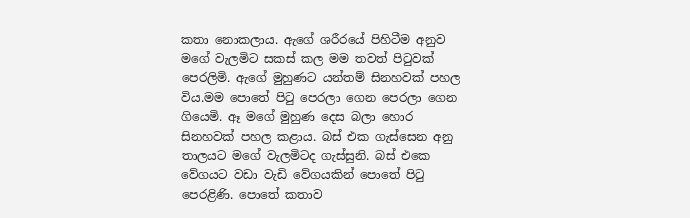කතා නොකලාය. ඇගේ ශරීරයේ පිහිටීම අනුව මගේ වැලමිට සකස් කල මම තවත් පිටුවක් පෙරලිමි. ඇගේ මුහුණට යන්තම් සිනහවක් පහල විය.මම පොතේ පිටු පෙරලා ගෙන පෙරලා ගෙන ගියෙමි. ඈ මගේ මුහුණ දෙස බලා හොර සිනහවක් පහල කළාය. බස් එක ගැස්සෙන අනු තාලයට මගේ වැලමිටද ගැස්සුනි. බස් එකෙ වේගයට වඩා වැඩි වේගයකින් පොතේ පිටු පෙරළිණි. පොතේ කතාව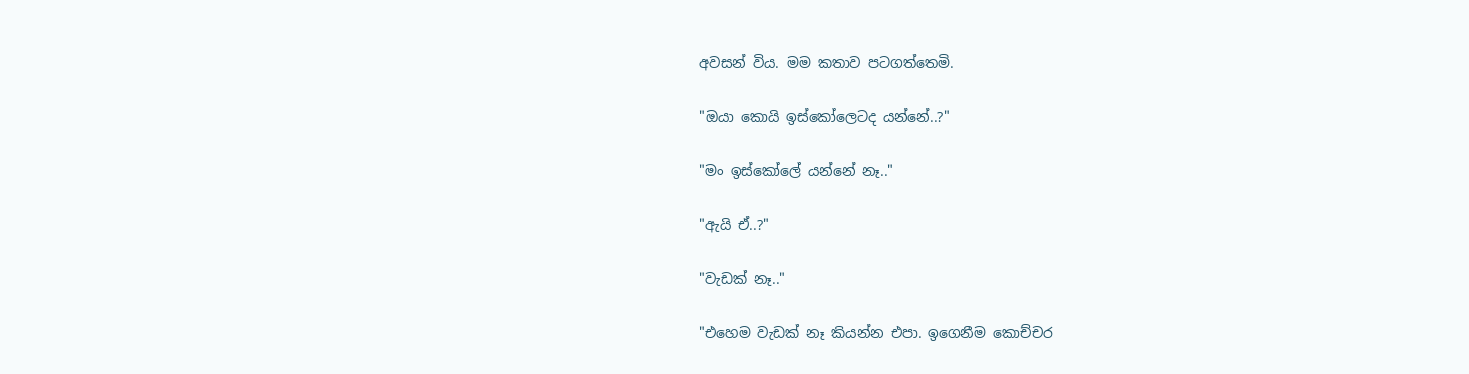අවසන් විය. මම කතාව පටගත්තෙමි.

"ඔයා කොයි ඉස්කෝලෙටද යන්නේ..?"

"මං ඉස්කෝලේ යන්නේ නෑ.."

"ඇයි ඒ..?"

"වැඩක් නෑ.."

"එහෙම වැඩක් නෑ කියන්න එපා. ඉගෙනීම කොච්චර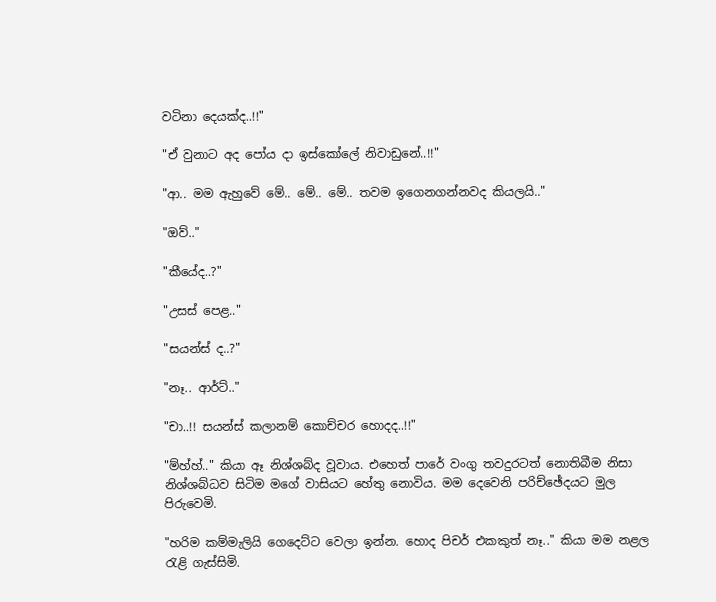වටිනා දෙයක්ද..!!"

"ඒ වුනාට අද පෝය දා ඉස්කෝලේ නිවාඩුනේ..!!"

"ආ.. මම ඇහුවේ මේ.. මේ.. මේ.. තවම ඉගෙනගන්නවද කියලයි.."

"ඔව්.."

"කීයේද..?"

"උසස් පෙළ.."

"සයන්ස් ද..?"

"නෑ.. ආර්ට්.."

"චා..!! සයන්ස් කලානම් කොච්චර හොදද..!!"

"ම්හ්හ්.." කියා ඈ නිශ්ශබ්ද වූවාය. එහෙත් පාරේ වංගු තවදුරටත් නොතිබීම නිසා නිශ්ශබ්ධව සිටිම මගේ වාසියට හේතු නොවිය. මම දෙවෙනි පරිච්ඡේදයට මුල පිරුවෙමි.

"හරිම කම්මැලියි ගෙදෙට්ට වෙලා ඉන්න. හොද පිචර් එකකුත් නෑ.." කියා මම නළල රැළි ගැස්සිමි.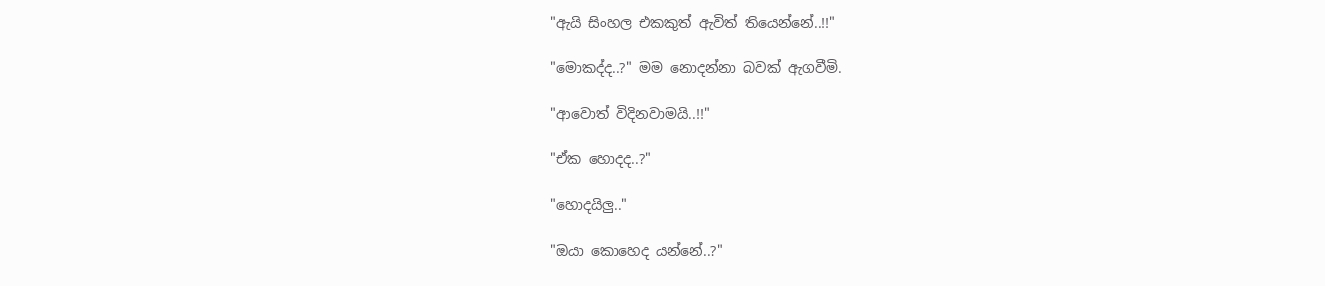"ඇයි සිංහල එකකුත් ඇවිත් තියෙන්නේ..!!"

"මොකද්ද..?" මම නොදන්නා බවක් ඇගවීමි.

"ආවොත් විදිනවාමයි..!!"

"ඒක හොදද..?"

"හොදයිලු.."

"ඔයා කොහෙද යන්නේ..?"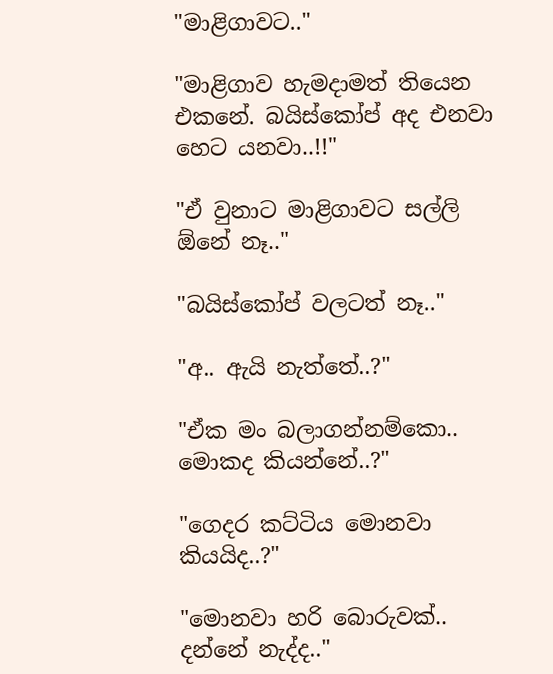"මාළිගාවට.."

"මාළිගාව හැමදාමත් තියෙන එකනේ. බයිස්කෝප් අද එනවා හෙට යනවා..!!"

"ඒ වුනාට මාළිගාවට සල්ලි ඕනේ නෑ.."

"බයිස්කෝප් වලටත් නෑ.."

"අ.. ඇයි නැත්තේ..?"

"ඒක මං බලාගන්නම්කො.. මොකද කියන්නේ..?"

"ගෙදර කට්ටිය මොනවා කියයිද..?"

"මොනවා හරි බොරුවක්.. දන්නේ නැද්ද.."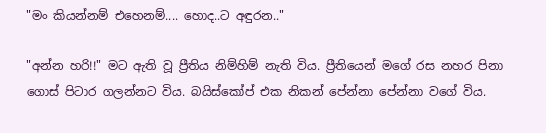"මං කියන්නම් එහෙනම්.... හොද..ට අඳුරන.."

"අන්න හරි!!" මට ඇති වූ ප්‍රීතිය නිම්හිම් නැති විය. ප්‍රීතියෙන් මගේ රස නහර පිනා ගොස් පිටාර ගලන්නට විය. බයිස්කෝප් එක නිකන් පේන්නා පේන්නා වගේ විය.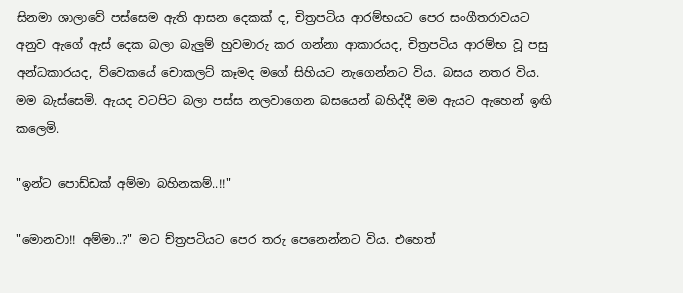සිනමා ශාලාවේ පස්සෙම ඇති ආසන දෙකක් ද, චිත්‍රපටිය ආරම්භයට පෙර සංගීතරාවයට අනුව ඇගේ ඇස් දෙක බලා බැලුම් හුවමාරු කර ගන්නා ආකාරයද, චිත්‍රපටිය ආරම්භ වූ පසු අන්ධකාරයද, ව්වෙකයේ චොකලට් කෑමද මගේ සිහියට නැගෙන්නට විය. බසය නතර විය. මම බැස්සෙමි. ඇයද වටපිට බලා පස්ස නලවාගෙන බසයෙන් බහිද්දී මම ඇයට ඇහෙන් ඉඟි කලෙමි.

"ඉන්ට පොඩ්ඩක් අම්මා බහිනකම්..!!"

"මොනවා!! අම්මා..?" මට ච්ත්‍රපටියට පෙර තරු පෙනෙන්නට විය. එහෙත්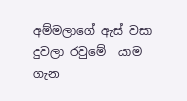අම්මලාගේ ඇස් වසා දුවලා රවුමේ  යාම ගැන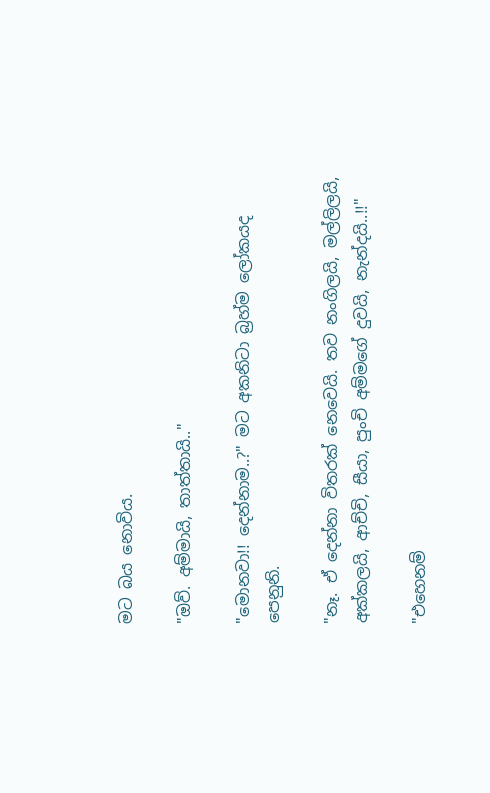මට බය නොවිය.

"ඔව්. අම්මායි, තාත්තායි.."

"මොනවා!! දෙන්නාම..?" මට අකනිටා බ්‍රහ්ම ලෝකයද පෙනුනි.

"නෑ. ඒ දෙන්නා විතරක් නෙවෙයි. තව නංගිලයි, මල්ලිලයි, අක්කලයි, ආච්චි, සීයා, පුංචි අම්මගේ දුවයි, නැන්දයි..!!"

"එහෙනම්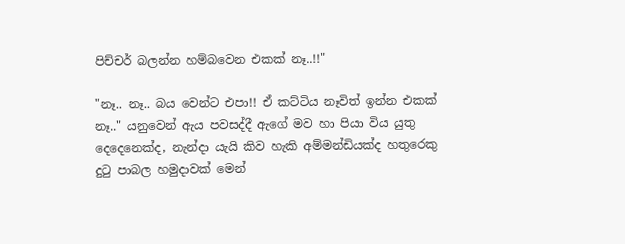පිච්චර් බලන්න හම්බවෙන එකක් නෑ..!!"

"නෑ.. නෑ.. බය වෙන්ට එපා!! ඒ කට්ටිය නෑවිත් ඉන්න එකක් නෑ.." යනුවෙන් ඇය පවසද්දී ඇගේ මව හා පියා විය යුතු දෙදෙනෙක්ද, නැන්දා යැයි කිව හැකි අම්මන්ඩියක්ද හතුරෙකු දුටු පාබල හමුදාවක් මෙන්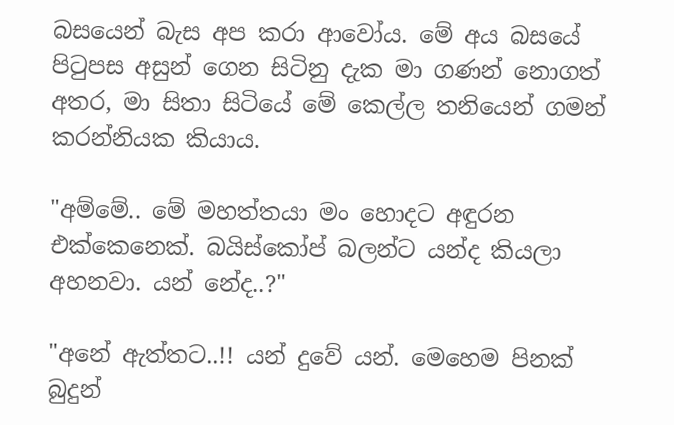බසයෙන් බැස අප කරා ආවෝය. මේ අය බසයේ පිටුපස අසුන් ගෙන සිටිනු දැක මා ගණන් නොගත් අතර, මා සිතා සිටියේ මේ කෙල්ල තනියෙන් ගමන් කරන්නියක කියාය.

"අම්මේ.. මේ මහත්තයා මං හොදට අඳුරන එක්කෙනෙක්. බයිස්කෝප් බලන්ට යන්ද කියලා අහනවා. යන් නේද..?"

"අනේ ඇත්තට..!! යන් දුවේ යන්. මෙහෙම පිනක් බුදුන්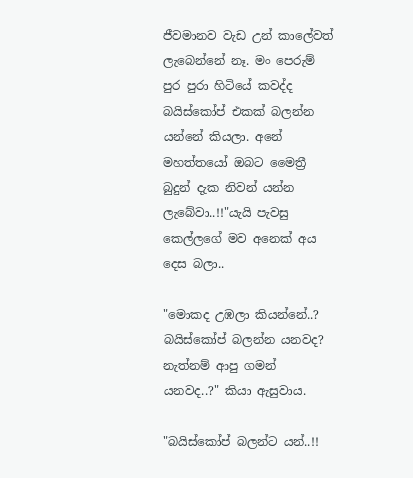ජීවමානව වැඩ උන් කාලේවත් ලැබෙන්නේ නෑ. මං පෙරුම් පුර පුරා හිටියේ කවද්ද බයිස්කෝප් එකක් බලන්න යන්නේ කියලා. අනේ මහත්තයෝ ඔබට මෛත්‍රී බුදුන් දැක නිවන් යන්න ලැබේවා..!!"යැයි පැවසු කෙල්ලගේ මව අනෙක් අය දෙස බලා..

"මොකද උඹලා කියන්නේ..? බයිස්කෝප් බලන්න යනවද? නැත්නම් ආපු ගමන් යනවද..?" කියා ඇසුවාය.

"බයිස්කෝප් බලන්ට යන්..!!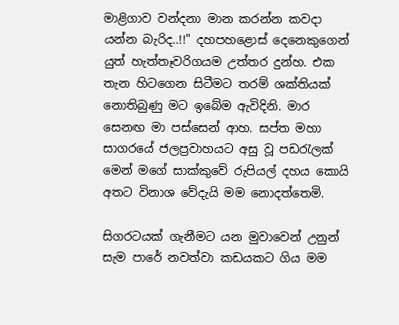මාළිගාව වන්දනා මාන කරන්න කවදා යන්න බැරිද..!!" දහපහළොස් දෙනෙකුගෙන් යුත් හැත්තෑවරිගයම උත්තර දුන්හ. එක තැන හිටගෙන සිටීමට තරම් ශක්තියක් නොතිබුණු මට ඉබේම ඇවිදිනි. මාර සෙනඟ මා පස්සෙන් ආහ. සප්ත මහා සාගරයේ ජලප්‍රවාහයට අසු වූ පඩරැලක් මෙන් මගේ සාක්කුවේ රුපියල් දහය කොයි අතට විනාශ වේදැයි මම නොදත්තෙමි.

සිගරටයක් ගැනීමට යන මුවාවෙන් උනුන් සැම පාරේ නවත්වා කඩයකට ගිය මම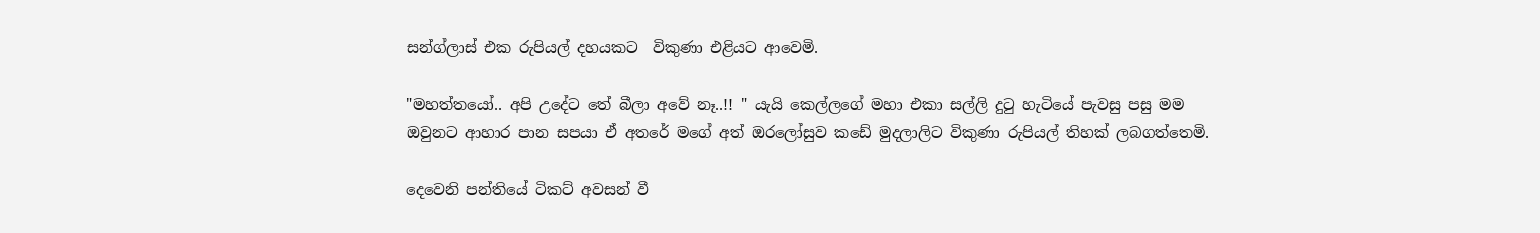සන්ග්ලාස් එක රුපියල් දහයකට  විකුණා එළියට ආවෙමි.

"මහත්තයෝ.. අපි උදේට තේ බීලා අවේ නෑ..!! " යැයි කෙල්ලගේ මහා එකා සල්ලි දුටු හැටියේ පැවසු පසු මම ඔවුනට ආහාර පාන සපයා ඒ අතරේ මගේ අත් ඔරලෝසුව කඩේ මුදලාලිට විකුණා රුපියල් තිහක් ලබගත්තෙමි.

දෙවෙනි පන්තියේ ටිකට් අවසන් වී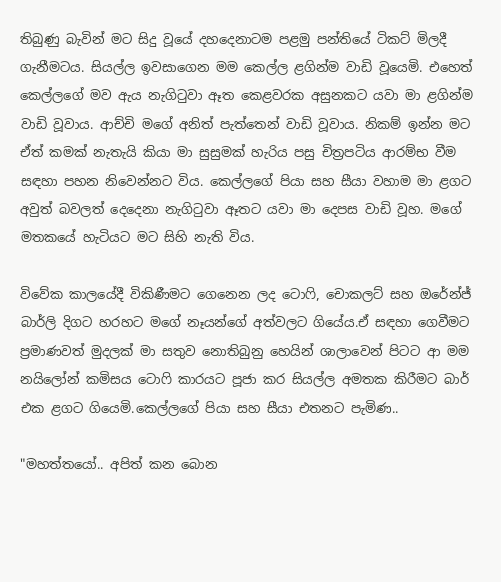තිබුණු බැවින් මට සිදු වූයේ දහදෙනාටම පළමු පන්තියේ ටිකට් මිලදී ගැනීමටය. සියල්ල ඉවසාගෙන මම කෙල්ල ළගින්ම වාඩි වූයෙමි. එහෙත් කෙල්ලගේ මව ඇය නැගිටුවා ඈත කෙළවරක අසුනකට යවා මා ළගින්ම වාඩි වූවාය. ආච්චි මගේ අනිත් පැත්තෙන් වාඩි වූවාය. නිකම් ඉන්න මට ඒත් කමක් නැතැයි කියා මා සුසුමක් හැරිය පසු චිත්‍රපටිය ආරම්භ වීම සඳහා පහන නිවෙන්නට විය. කෙල්ලගේ පියා සහ සීයා වහාම මා ළගට අවුත් බවලත් දෙදෙනා නැගිටුවා ඈතට යවා මා දෙපස වාඩි වූහ. මගේ මතකයේ හැටියට මට සිහි නැති විය.

විවේක කාලයේදී විකිණීමට ගෙනෙන ලද ටොෆි, චොකලට් සහ ඔරේන්ජ් බාර්ලි දිගට හරහට මගේ නෑයන්ගේ අත්වලට ගියේය.ඒ සඳහා ගෙවීමට ප්‍රමාණවත් මුදලක් මා සතුව නොතිබුනු හෙයින් ශාලාවෙන් පිටට ආ මම නයිලෝන් කමිසය ටොෆි කාරයට පූජා කර සියල්ල අමතක කිරීමට බාර් එක ළගට ගියෙමි.කෙල්ලගේ පියා සහ සීයා එතනට පැමිණ..

"මහත්තයෝ.. අපිත් කන බොන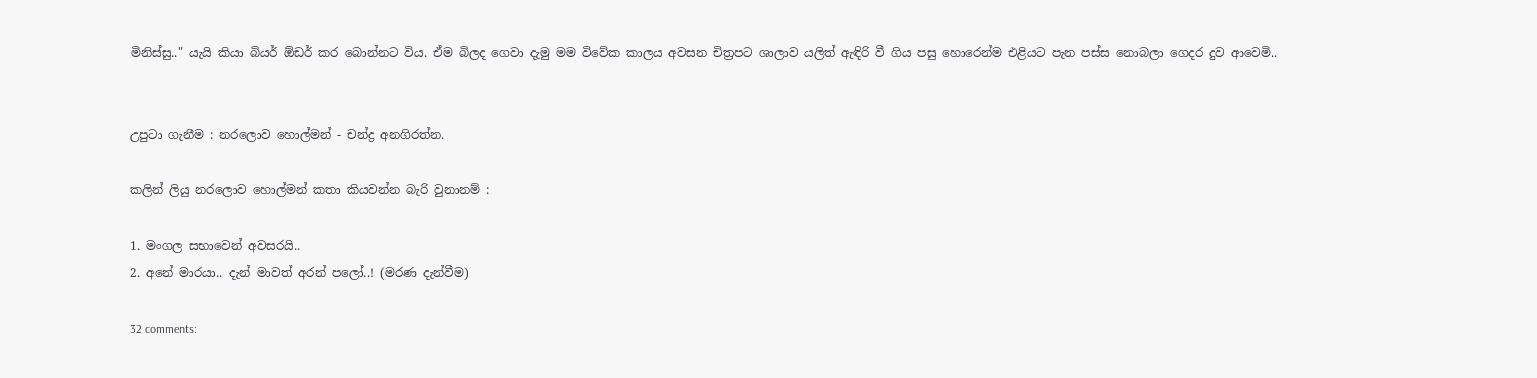මිනිස්සු.." යැයි කියා බියර් ඕඩර් කර බොන්නට විය. ඒම බිලද ගෙවා දැමු මම විවේක කාලය අවසන චිත්‍රපට ශාලාව යලිත් ඇඳිරි වී ගිය පසු හොරෙන්ම එළියට පැන පස්ස නොබලා ගෙදර දුව ආවෙමි..


උපුටා ගැනීම : නරලොව හොල්මන් - චන්ද්‍ර අනගිරත්න.

කලින් ලියු නරලොව හොල්මන් කතා කියවන්න බැරි වුනානම් :

1. මංගල සභාවෙන් අවසරයි..
2. අනේ මාරයා.. දැන් මාවත් අරන් පලෝ..! (මරණ දැන්වීම)

32 comments: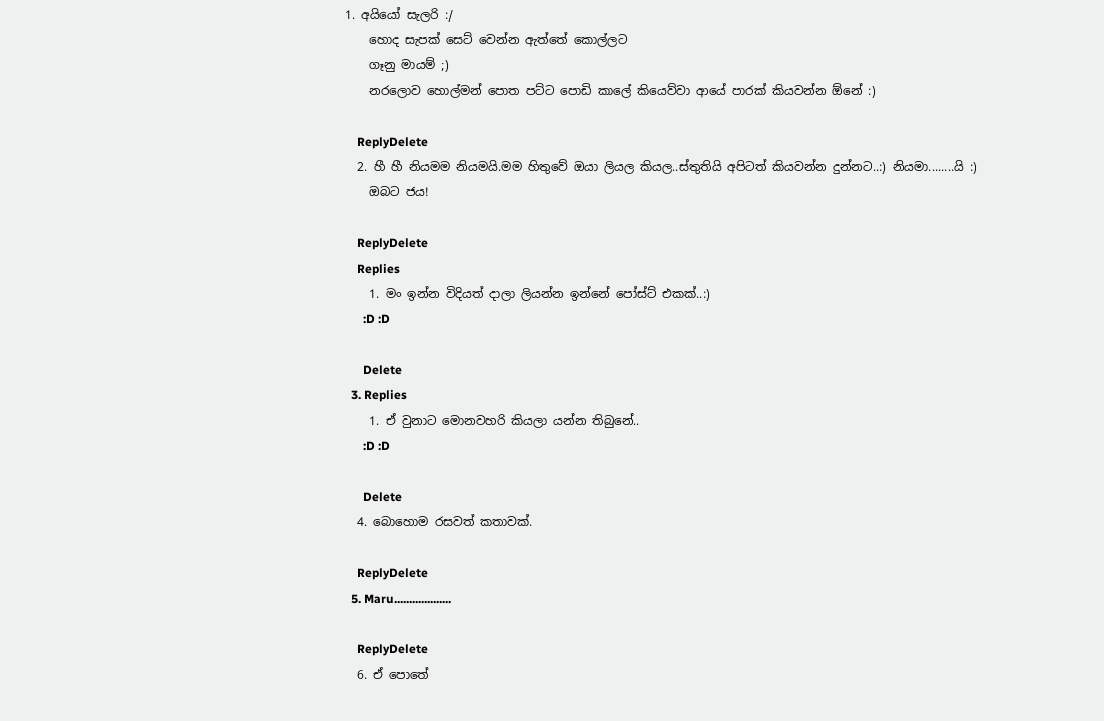1. අයියෝ සැලරි :/
    හොද සැපක් සෙට් වෙන්න ඇත්තේ කොල්ලට
    ගෑනු මායම් ;)
    නරලොව හොල්මන් පොත පට්ට පොඩි කාලේ කියෙව්වා ආයේ පාරක් කියවන්න ඕනේ :)

    ReplyDelete
  2. හී හී නියමම නියමයි.මම හිතුවේ ඔයා ලියල කියල..ස්තුතියි අපිටත් කියවන්න දුන්නට..:) නියමා........යි :)
    ඔබට ජය!

    ReplyDelete
    Replies
    1. මං ඉන්න විදියත් දාලා ලියන්න ඉන්නේ පෝස්ට් එකක්..:)
      :D :D

      Delete
  3. Replies
    1. ඒ වුනාට මොනවහරි කියලා යන්න තිබුනේ..
      :D :D

      Delete
  4. බොහොම රසවත් කතාවක්.

    ReplyDelete
  5. Maru...................

    ReplyDelete
  6. ඒ පොතේ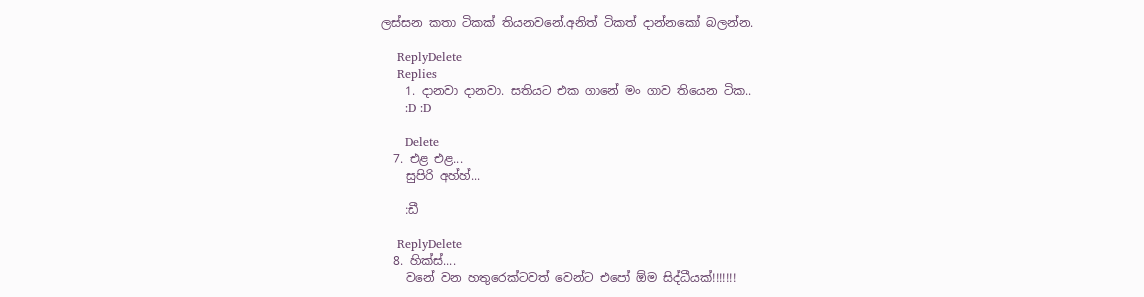ලස්සන කතා ටිකක් තියනවනේ.අනිත් ටිකත් දාන්නකෝ බලන්න.

    ReplyDelete
    Replies
    1. දානවා දානවා. සතියට එක ගානේ මං ගාව තියෙන ටික..
      :D :D

      Delete
  7. එළ එළ...
    සුපිරි අහ්හ්...

    :ඩී

    ReplyDelete
  8. හික්ස්....
    වනේ වන හතුරෙක්ටවත් වෙන්ට එපෝ ඕම සිද්ධීයක්!!!!!!!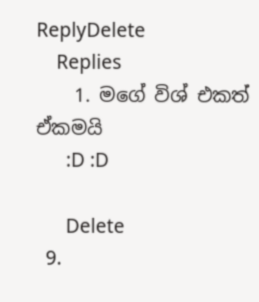ReplyDelete
    Replies
    1. මගේ විශ් එකත් ඒකමයි
      :D :D

      Delete
  9.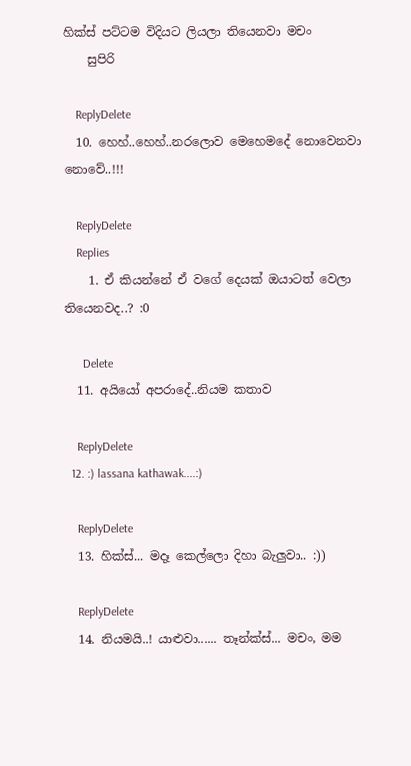හික්ස් පට්ටම විදියට ලියලා තියෙනවා මචං
    සුපිරි

    ReplyDelete
  10. හෙහ්..හෙහ්..නරලොව මෙහෙමදේ නොවෙනවා නොවේ..!!!

    ReplyDelete
    Replies
    1. ඒ කියන්නේ ඒ වගේ දෙයක් ඔයාටත් වෙලා තියෙනවද..? :0

      Delete
  11. අයියෝ අපරාදේ..නියම කතාව

    ReplyDelete
  12. :) lassana kathawak....:)

    ReplyDelete
  13. හික්ස්... මදෑ කෙල්ලො දිහා බැලුවා.. :))

    ReplyDelete
  14. නියමයි..! යාළුවා...... තෑන්ක්ස්... මචං, මම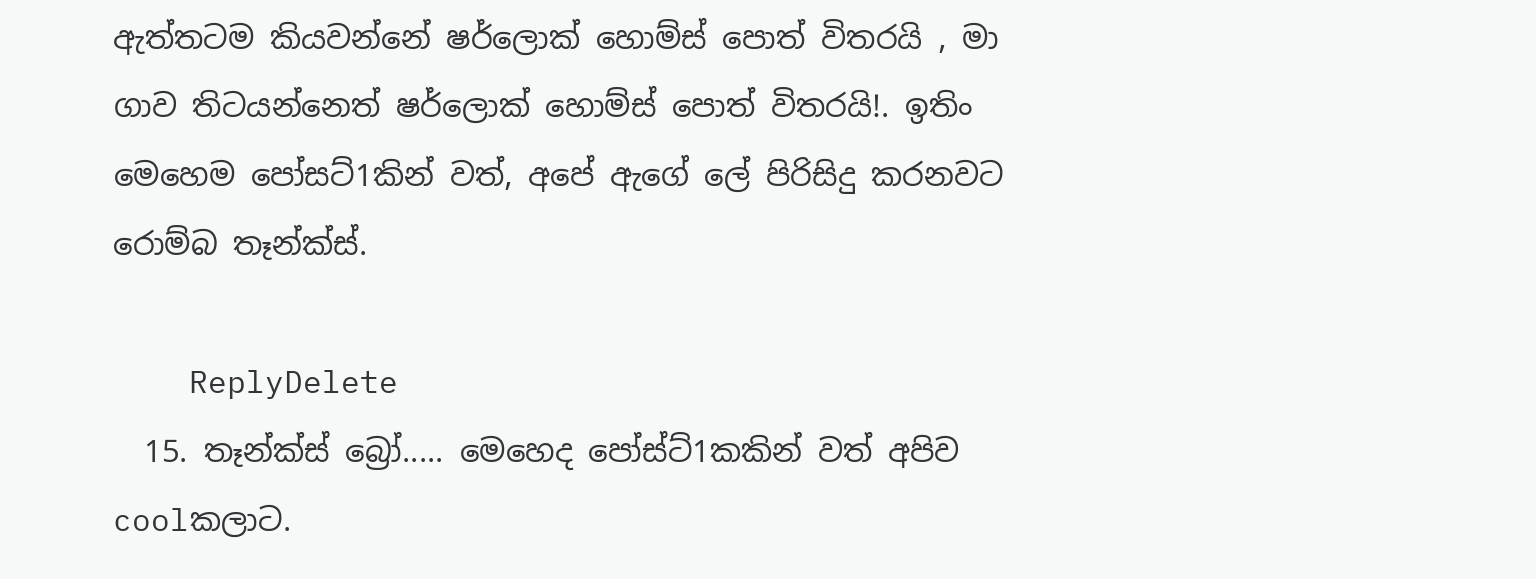ඇත්තටම කියවන්නේ ෂර්ලොක් හොම්ස් පොත් විතරයි , මා ගාව තිටයන්නෙත් ෂර්ලොක් හොම්ස් පොත් විතරයි!. ඉතිං මෙහෙම පෝසට්1කින් වත්, අපේ ඇගේ ලේ පිරිසිදු කරනවට රොම්බ තෑන්ක්ස්.

    ReplyDelete
  15. තෑන්ක්ස් බ්‍රෝ..... මෙහෙද පෝස්ට්1කකින් වත් අපිව coolකලාට.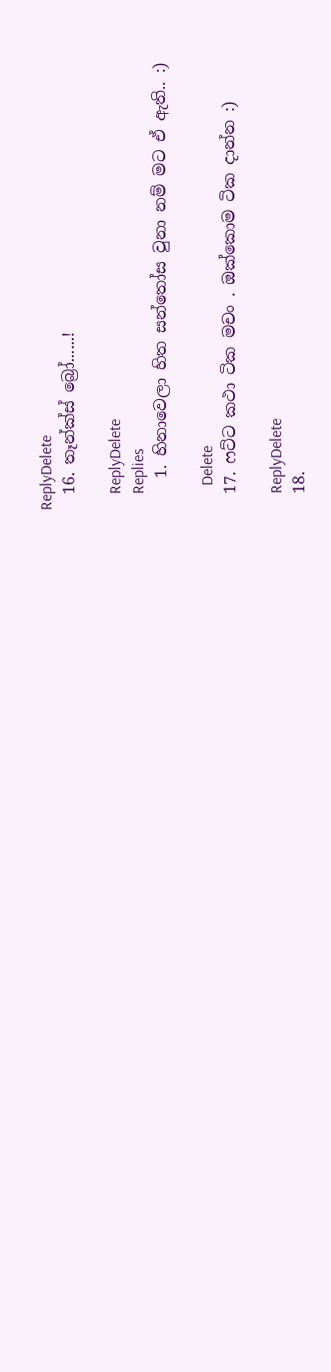ReplyDelete
  16. තෑන්ක්ස් බ්‍රෝ......!

    ReplyDelete
    Replies
    1. හිනාවෙලා හිත සන්තෝස වුනා නම් මට ඒ ඇති.. :)

      Delete
  17. ෆට්ට කථා ටික මචං . ඔක්කොම ටික දාන්න :)

    ReplyDelete
  18.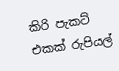කිරි පැකට් එකක් රුපියල්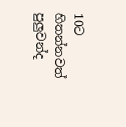10ට හිතන්නවත් පුලුවන්ද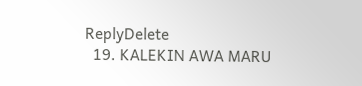ReplyDelete
  19. KALEKIN AWA MARU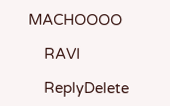MACHOOOO

    RAVI

    ReplyDelete